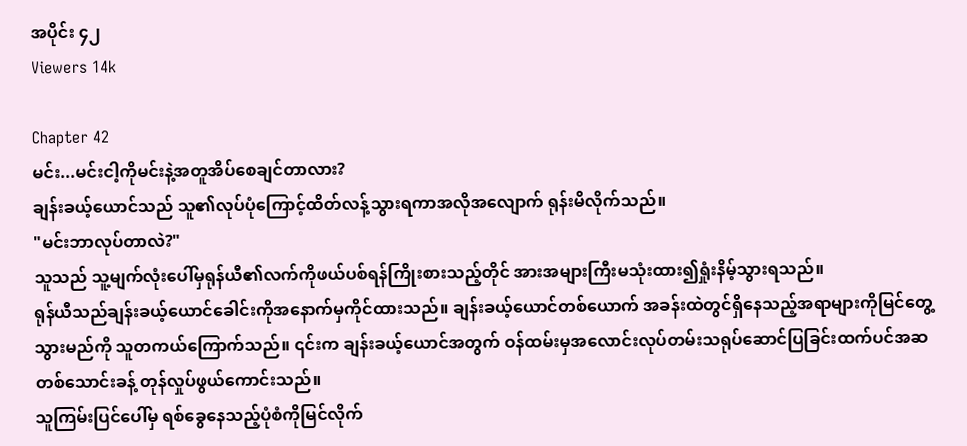အပိုင်း ၄၂
Viewers 14k

Chapter 42
မင်း...မင်းငါ့ကိုမင်းနဲ့အတူအိပ်စေချင်တာလား?
ချန်းခယ့်ယောင်သည် သူ၏လုပ်ပုံကြောင့်ထိတ်လန့်သွားရကာအလိုအလျောက် ရုန်းမိလိုက်သည်။
"မင်းဘာလုပ်တာလဲ?"
သူသည် သူ့မျက်လုံးပေါ်မှရုန်ယီ၏လက်ကိုဖယ်ပစ်ရန်ကြိုးစားသည့်တိုင် အားအများကြီးမသုံးထား၍ရှုံးနိမ့်သွားရသည်။
ရုန်ယီသည်ချန်းခယ့်ယောင်ခေါင်းကိုအနောက်မှကိုင်ထားသည်။ ချန်းခယ့်ယောင်တစ်ယောက် အခန်းထဲတွင်ရှိနေသည့်အရာများကိုမြင်တွေ့သွားမည်ကို သူတကယ်ကြောက်သည်။ ၎င်းက ချန်းခယ့်ယောင်အတွက် ဝန်ထမ်းမှအလောင်းလုပ်တမ်းသရုပ်ဆောင်ပြခြင်းထက်ပင်အဆတစ်သောင်းခန့် တုန်လှုပ်ဖွယ်ကောင်းသည်။
သူကြမ်းပြင်ပေါ်မှ ရစ်ခွေနေသည့်ပုံစံကိုမြင်လိုက်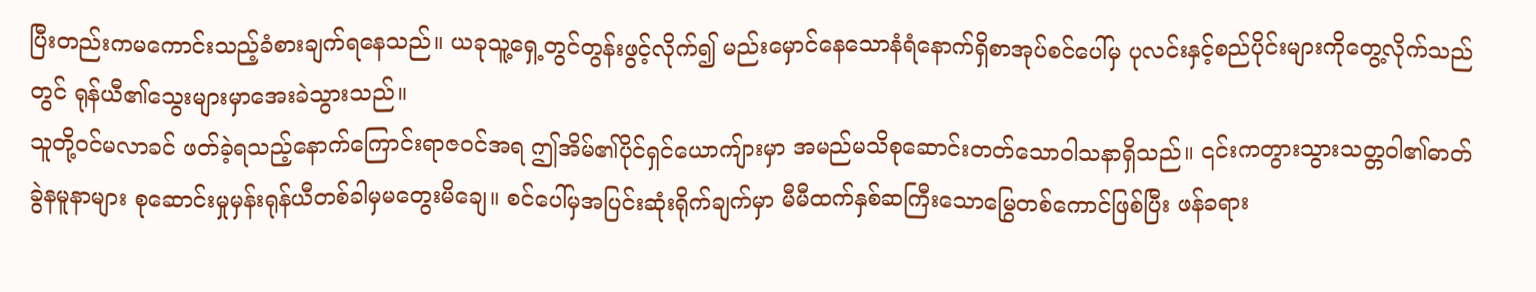ပြီးတည်းကမကောင်းသည့်ခံစားချက်ရနေသည်။ ယခုသူ့ရှေ့တွင်တွန်းဖွင့်လိုက်၍ မည်းမှောင်နေသောနံရံနောက်ရှိစာအုပ်စင်ပေါ်မှ ပုလင်းနှင့်စည်ပိုင်းများကိုတွေ့လိုက်သည်တွင် ရုန်ယီ၏သွေးများမှာအေးခဲသွားသည်။
သူတို့ဝင်မလာခင် ဖတ်ခဲ့ရသည့်နောက်ကြောင်းရာဇဝင်အရ ဤအိမ်၏ပိုင်ရှင်ယောကျ်ားမှာ အမည်မသိစုဆောင်းတတ်သောဝါသနာရှိသည်။ ၎င်းကတွားသွားသတ္တဝါ၏ဓာတ်ခွဲနမူနာများ စုဆောင်းမှုမှန်းရုန်ယီတစ်ခါမှမတွေးမိချေ။ စင်ပေါ်မှအပြင်းဆုံးရိုက်ချက်မှာ မီမီထက်နှစ်ဆကြီးသောမြွေတစ်ကောင်ဖြစ်ပြီး ဖန်ခရား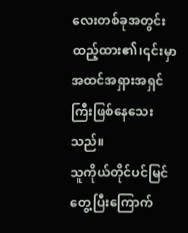လေးတစ်ခုအတွင်းထည့်ထား၏၊၎င်းမှာအထင်အရှားအရှင်ကြီးဖြစ်နေသေးသည်။
သူကိုယ်တိုင်ပင်မြင်တွေ့ပြီးကြောက်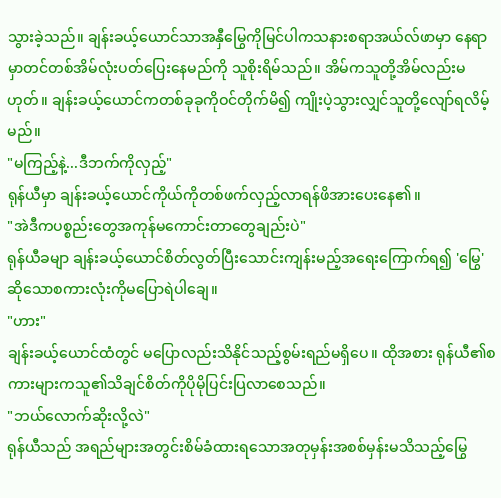သွားခဲ့သည်။ ချန်းခယ့်ယောင်သာအနှီမြွေကိုမြင်ပါကသနားစရာအယ်လ်ဖာမှာ နေရာမှာတင်တစ်အိမ်လုံးပတ်ပြေးနေမည်ကို သူစိုးရိမ်သည်။ အိမ်ကသူတို့အိမ်လည်းမဟုတ်။ ချန်းခယ့်ယောင်ကတစ်ခုခုကိုဝင်တိုက်မိ၍ ကျိုးပဲ့သွားလျှင်သူတို့လျော်ရလိမ့်မည်။
"မကြည့်နဲ့...ဒီဘက်ကိုလှည့်"
ရုန်ယီမှာ ချန်းခယ့်ယောင်ကိုယ်ကိုတစ်ဖက်လှည့်လာရန်ဖိအားပေးနေ၏။
"အဲဒီကပစ္စည်းတွေအကုန်မကောင်းတာတွေချည်းပဲ"
ရုန်ယီခမျာ ချန်းခယ့်ယောင်စိတ်လွတ်ပြီးသောင်းကျန်းမည့်အရေးကြောက်ရ၍ 'မြွေ' ဆိုသောစကားလုံးကိုမပြောရဲပါချေ။
"ဟား"
ချန်းခယ့်ယောင်ထံတွင် မပြောလည်းသိနိုင်သည့်စွမ်းရည်မရှိပေ။ ထိုအစား ရုန်ယီ၏စကားများကသူ၏သိချင်စိတ်ကိုပိုမိုပြင်းပြလာစေသည်။
"ဘယ်လောက်ဆိုးလို့လဲ"
ရုန်ယီသည် အရည်များအတွင်းစိမ်ခံထားရသောအတုမှန်းအစစ်မှန်းမသိသည့်မြွေ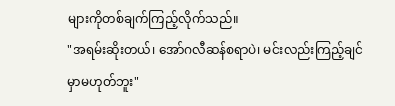များကိုတစ်ချက်ကြည့်လိုက်သည်။
"အရမ်းဆိုးတယ်၊ အော်ဂလီဆန်စရာပဲ၊ မင်းလည်းကြည့်ချင်မှာမဟုတ်ဘူး"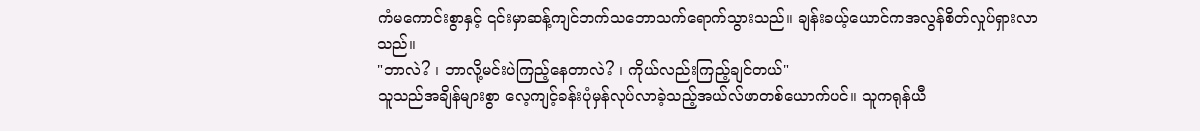ကံမကောင်းစွာနှင့် ၎င်းမှာဆန့်ကျင်ဘက်သဘောသက်ရောက်သွားသည်။ ချန်းခယ့်ယောင်ကအလွန်စိတ်လှုပ်ရှားလာသည်။
"ဘာလဲ? ၊ ဘာလို့မင်းပဲကြည့်နေတာလဲ? ၊ ကိုယ်လည်းကြည့်ချင်တယ်"
သူသည်အချိန်များစွာ လေ့ကျင့်ခန်းပုံမှန်လုပ်လာခဲ့သည့်အယ်လ်ဖာတစ်ယောက်ပင်။ သူကရုန်ယီ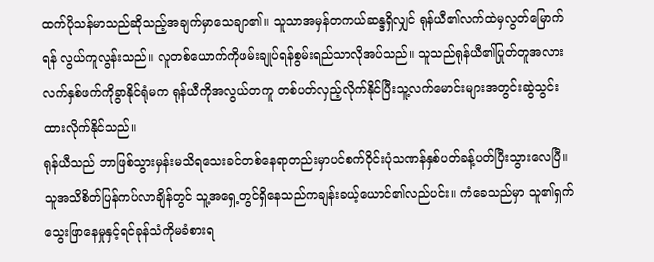ထက်ပိုသန်မာသည်ဆိုသည့်အချက်မှာသေချာ၏။ သူသာအမှန်တကယ်ဆန္ဒရှိလျှင် ရုန်ယီ၏လက်ထဲမှလွတ်မြောက်ရန် လွယ်ကူလွန်းသည်။ လူတစ်ယောက်ကိုဖမ်းချုပ်ရန်စွမ်းရည်သာလိုအပ်သည်။ သူသည်ရုန်ယီ၏ပြုတ်တူအလားလက်နှစ်ဖက်ကိုခွာနိုင်ရုံမက ရုန်ယီကိုအလွယ်တကူ တစ်ပတ်လှည့်လိုက်နိုင်ပြီးသူ့လက်မောင်းများအတွင်းဆွဲသွင်းထားလိုက်နိုင်သည်။
ရုန်ယီသည် ဘာဖြစ်သွားမှန်းမသိရသေးခင်တစ်နေရာတည်းမှာပင်စက်ဝိုင်းပုံသဏန်နှစ်ပတ်ခန့်ပတ်ပြီးသွားလေပြီ။ သူအသိစိတ်ပြန်ကပ်လာချိန်တွင် သူ့အရှေ့တွင်ရှိနေသည်ကချန်းခယ့်ယောင်၏လည်ပင်း။ ကံခေသည်မှာ သူ၏ရှက်သွေးဖြာနေမှုနှင့်ရင်ခုန်သံကိုမခံစားရ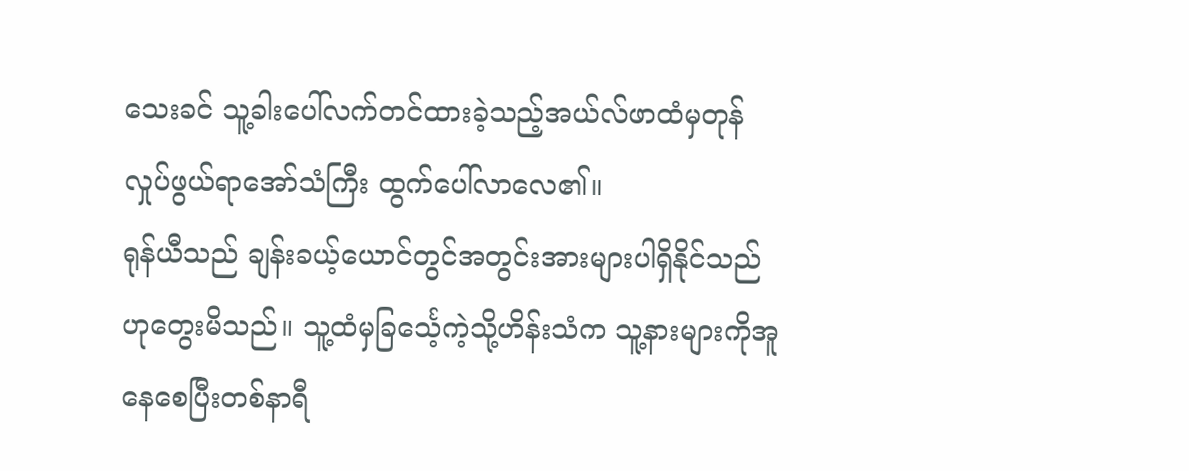သေးခင် သူ့ခါးပေါ်လက်တင်ထားခဲ့သည့်အယ်လ်ဖာထံမှတုန်လှုပ်ဖွယ်ရာအော်သံကြီး ထွက်ပေါ်လာလေ၏။
ရုန်ယီသည် ချန်းခယ့်ယောင်တွင်အတွင်းအားများပါရှိနိုင်သည်ဟုတွေးမိသည်။ သူ့ထံမှခြင်္သေ့ကဲ့သို့ဟိန်းသံက သူ့နားများကိုအူနေစေပြီးတစ်နာရီ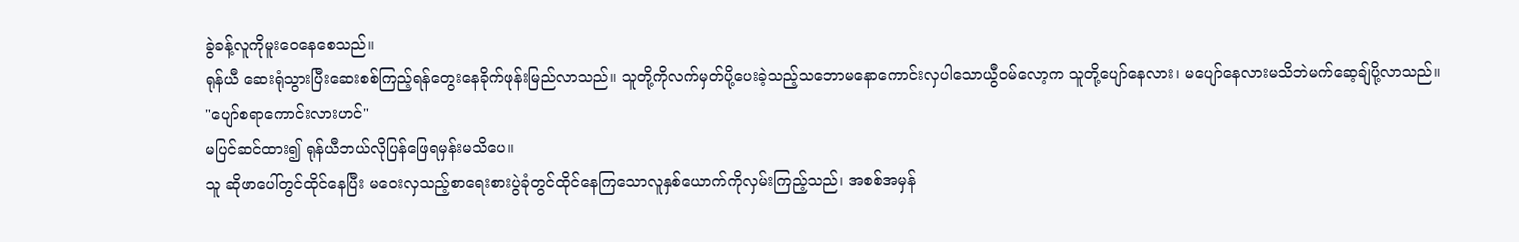ခွဲခန့်လူကိုမူးဝေနေစေသည်။
ရုန်ယီ ဆေးရုံသွားပြီးဆေးစစ်ကြည့်ရန်တွေးနေခိုက်ဖုန်းမြည်လာသည်။ သူတို့ကိုလက်မှတ်ပို့ပေးခဲ့သည့်သဘောမနောကောင်းလှပါသောယွီဝမ်လော့က သူတို့ပျော်နေလား၊ မပျော်နေလားမသိဘဲမက်ဆေ့ချ်ပို့လာသည်။
"ပျော်စရာကောင်းလားဟင်"
မပြင်ဆင်ထား၍ ရုန်ယီဘယ်လိုပြန်ဖြေရမှန်းမသိပေ။
သူ ဆိုဖာပေါ်တွင်ထိုင်နေပြီး မဝေးလှသည့်စာရေးစားပွဲခုံတွင်ထိုင်နေကြသောလူနှစ်ယောက်ကိုလှမ်းကြည့်သည်၊ အစစ်အမှန်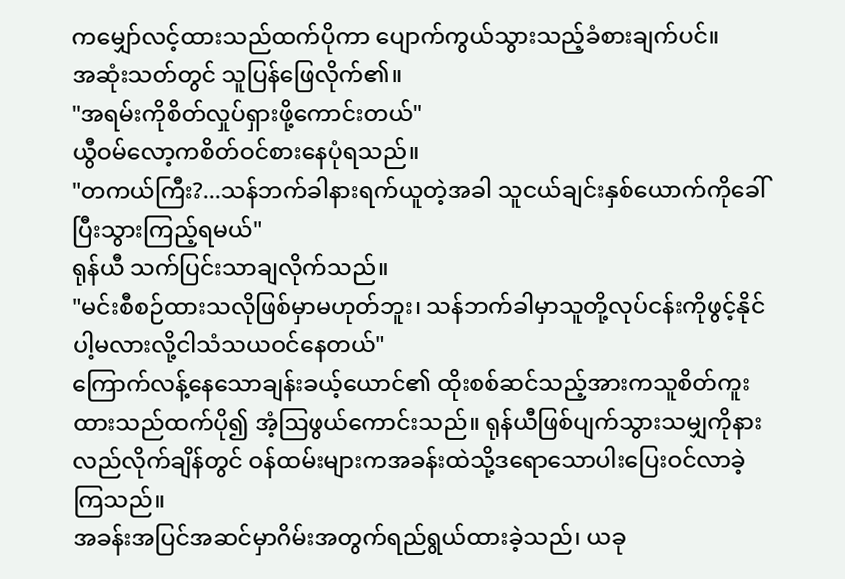ကမျှော်လင့်ထားသည်ထက်ပိုကာ ပျောက်ကွယ်သွားသည့်ခံစားချက်ပင်။
အဆုံးသတ်တွင် သူပြန်ဖြေလိုက်၏။
"အရမ်းကိုစိတ်လှုပ်ရှားဖို့ကောင်းတယ်"
ယွီဝမ်လော့ကစိတ်ဝင်စားနေပုံရသည်။
"တကယ်ကြီး?...သန်ဘက်ခါနားရက်ယူတဲ့အခါ သူငယ်ချင်းနှစ်ယောက်ကိုခေါ် ပြီးသွားကြည့်ရမယ်"
ရုန်ယီ သက်ပြင်းသာချလိုက်သည်။
"မင်းစီစဉ်ထားသလိုဖြစ်မှာမဟုတ်ဘူး၊ သန်ဘက်ခါမှာသူတို့လုပ်ငန်းကိုဖွင့်နိုင်ပါ့မလားလို့ငါသံသယဝင်နေတယ်"
ကြောက်လန့်နေသောချန်းခယ့်ယောင်၏ ထိုးစစ်ဆင်သည့်အားကသူစိတ်ကူးထားသည်ထက်ပို၍ အံ့ဩဖွယ်ကောင်းသည်။ ရုန်ယီဖြစ်ပျက်သွားသမျှကိုနားလည်လိုက်ချိန်တွင် ဝန်ထမ်းများကအခန်းထဲသို့ဒရောသောပါးပြေးဝင်လာခဲ့ကြသည်။
အခန်းအပြင်အဆင်မှာဂိမ်းအတွက်ရည်ရွယ်ထားခဲ့သည်၊ ယခု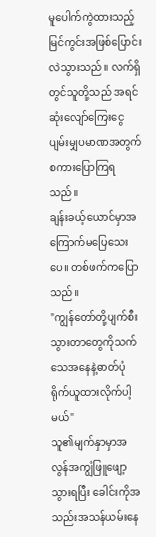မူပေါက်ကွဲထားသည့် မြင်ကွင်းအဖြစ်ပြောင်းလဲသွားသည်။ လက်ရှိတွင်သူတို့သည် အရင်ဆုံးလျော်ကြေးငွေပျမ်းမျှပမာဏအတွက်စကားပြောကြရသည်။
ချန်းခယ့်ယောင်မှာအကြောက်မပြေသေးပေ။ တစ်ဖက်ကပြောသည်။
"ကျွန်တော်တို့ပျက်စီးသွားတာတွေကိုသက်သေအနေနဲ့ဓာတ်ပုံရိုက်ယူထားလိုက်ပါ့မယ်"
သူ၏မျက်နှာမှာအလွန်အကျွံဖြူဖျော့သွားရပြီး ခေါင်းကိုအသည်းအသန်ယမ်းနေ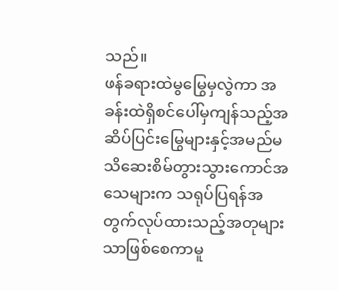သည်။
ဖန်ခရားထဲမွမြွေမှလွဲကာ အခန်းထဲရှိစင်ပေါ်မှကျန်သည့်အဆိပ်ပြင်းမြွေများနှင့်အမည်မသိဆေးစိမ်တွားသွားကောင်အသေများက သရုပ်ပြရန်အတွက်လုပ်ထားသည့်အတုများသာဖြစ်စေကာမူ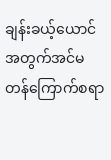ချန်းခယ့်ယောင်အတွက်အင်မတန်ကြောက်စရာ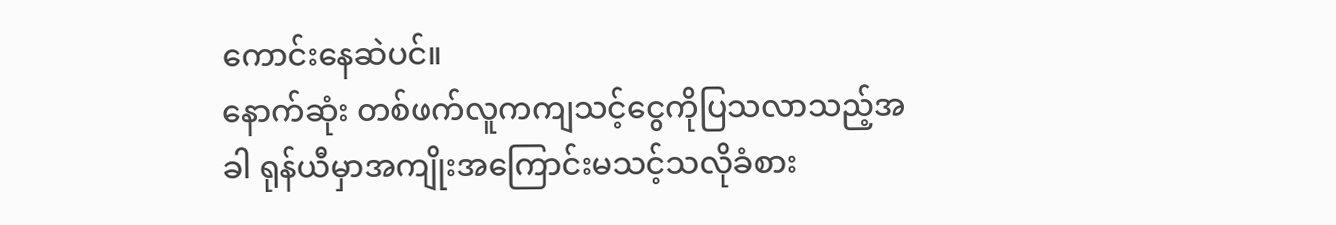ကောင်းနေဆဲပင်။
နောက်ဆုံး တစ်ဖက်လူကကျသင့်ငွေကိုပြသလာသည့်အခါ ရုန်ယီမှာအကျိုးအကြောင်းမသင့်သလိုခံစား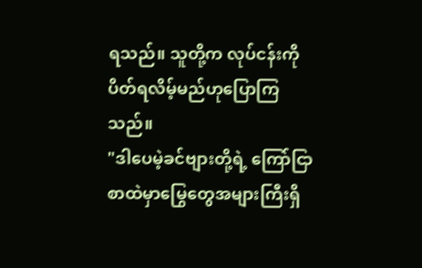ရသည်။ သူတို့က လုပ်ငန်းကိုပိတ်ရလိမ့်မည်ဟုပြောကြသည်။
"ဒါပေမဲ့ခင်ဗျားတို့ရဲ့ ကြော်ငြာစာထဲမှာမြွေတွေအများကြီးရှိ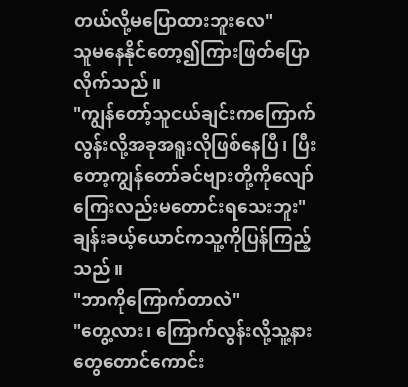တယ်လို့မပြောထားဘူးလေ"
သူမနေနိုင်တော့၍ကြားဖြတ်ပြောလိုက်သည်။
"ကျွန်တော့်သူငယ်ချင်းကကြောက်လွန်းလို့အခုအရူးလိုဖြစ်နေပြီ၊ ပြီးတော့ကျွန်တော်ခင်ဗျားတို့ကိုလျော်ကြေးလည်းမတောင်းရသေးဘူး"
ချန်းခယ့်ယောင်ကသူ့ကိုပြန်ကြည့်သည်။
"ဘာကိုကြောက်တာလဲ"
"တွေ့လား၊ ကြောက်လွန်းလို့သူ့နားတွေတောင်ကောင်း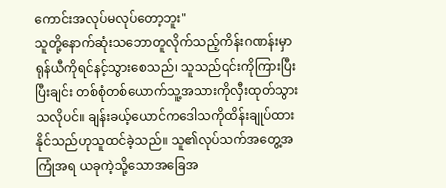ကောင်းအလုပ်မလုပ်တော့ဘူး"
သူတို့နောက်ဆုံးသဘောတူလိုက်သည့်ကိန်းဂဏန်းမှာ ရုန်ယီကိုရင်နင့်သွားစေသည်၊ သူသည်၎င်းကိုကြားပြီးပြီးချင်း တစ်စုံတစ်ယောက်သူ့အသားကိုလှီးထုတ်သွားသလိုပင်။ ချန်းခယ့်ယောင်ကဒေါသကိုထိန်းချုပ်ထားနိုင်သည်ဟုသူထင်ခဲ့သည်။ သူ၏လုပ်သက်အတွေ့အကြုံအရ ယခုကဲ့သို့သောအခြေအ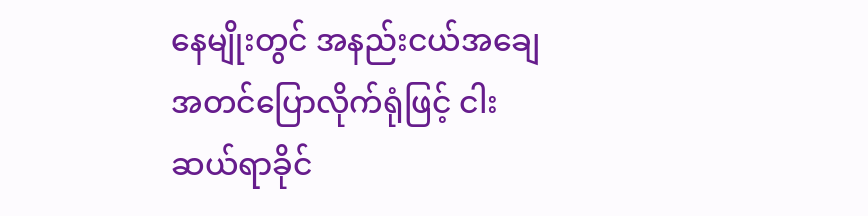နေမျိုးတွင် အနည်းငယ်အချေအတင်ပြောလိုက်ရုံဖြင့် ငါးဆယ်ရာခိုင်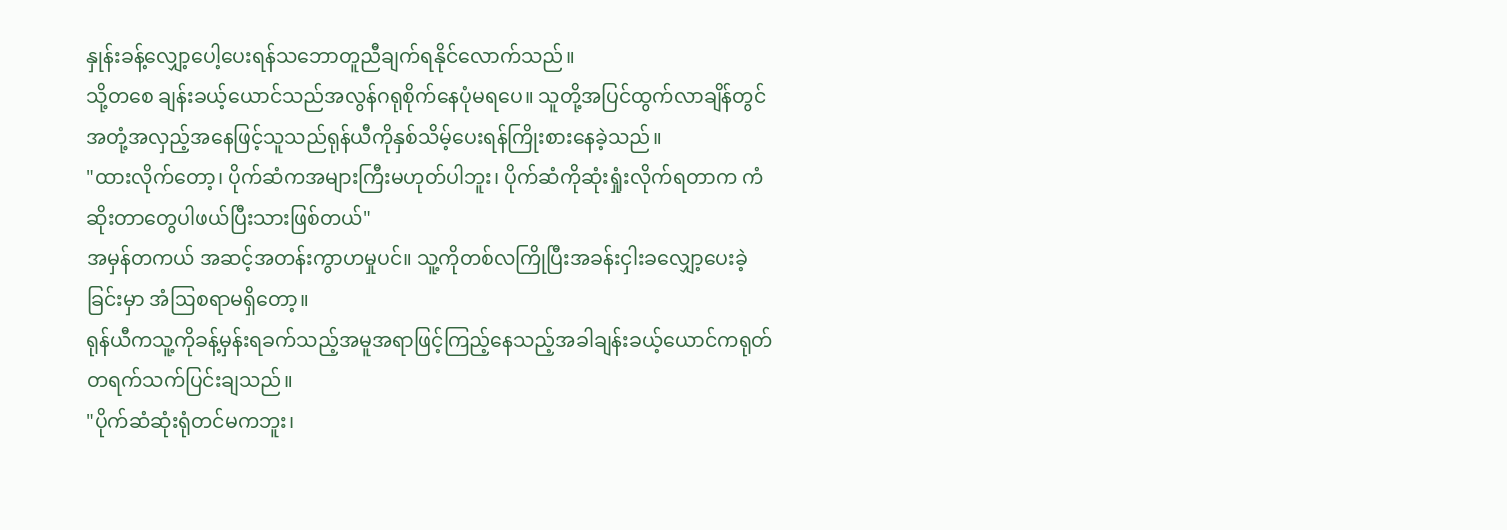နှုန်းခန့်လျှော့ပေါ့ပေးရန်သဘောတူညီချက်ရနိုင်လောက်သည်။
သို့တစေ ချန်းခယ့်ယောင်သည်အလွန်ဂရုစိုက်နေပုံမရပေ။ သူတို့အပြင်ထွက်လာချိန်တွင် အတုံ့အလှည့်အနေဖြင့်သူသည်ရုန်ယီကိုနှစ်သိမ့်ပေးရန်ကြိုးစားနေခဲ့သည်။
"ထားလိုက်တော့၊ ပိုက်ဆံကအများကြီးမဟုတ်ပါဘူး၊ ပိုက်ဆံကိုဆုံးရှုံးလိုက်ရတာက ကံဆိုးတာတွေပါဖယ်ပြီးသားဖြစ်တယ်"
အမှန်တကယ် အဆင့်အတန်းကွာဟမှုပင်။ သူ့ကိုတစ်လကြိုပြီးအခန်းငှါးခလျှော့ပေးခဲ့ခြင်းမှာ အံဩစရာမရှိတော့။
ရုန်ယီကသူ့ကိုခန့်မှန်းရခက်သည့်အမူအရာဖြင့်ကြည့်နေသည့်အခါချန်းခယ့်ယောင်ကရုတ်တရက်သက်ပြင်းချသည်။
"ပိုက်ဆံဆုံးရုံတင်မကဘူး၊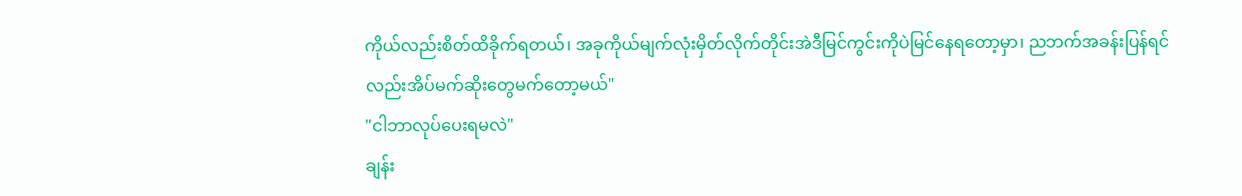ကိုယ်လည်းစိတ်ထိခိုက်ရတယ်၊ အခုကိုယ်မျက်လုံးမှိတ်လိုက်တိုင်းအဲဒီမြင်ကွင်းကိုပဲမြင်နေရတော့မှာ၊ ညဘက်အခန်းပြန်ရင်လည်းအိပ်မက်ဆိုးတွေမက်တော့မယ်"
"ငါဘာလုပ်ပေးရမလဲ"
ချန်း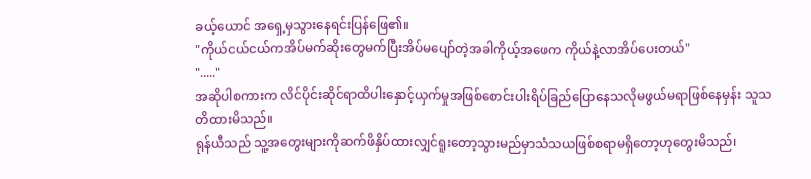ခယ့်ယောင် အရှေ့မှသွားနေရင်းပြန်ဖြေ၏။
"ကိုယ်ငယ်ငယ်ကအိပ်မက်ဆိုးတွေမက်ပြီးအိပ်မပျော်တဲ့အခါကိုယ့်အဖေက ကိုယ်နဲ့လာအိပ်ပေးတယ်"
"....."
အဆိုပါစကားက လိင်ပိုင်းဆိုင်ရာထိပါးနှောင့်ယှက်မှုအဖြစ်စောင်းပါးရိပ်ခြည်ပြောနေသလိုမဖွယ်မရာဖြစ်နေမှန်း သူသတိထားမိသည်။
ရုန်ယီသည် သူ့အတွေးများကိုဆက်ဖိနှိပ်ထားလျှင်ရူးတော့သွားမည်မှာသံသယဖြစ်စရာမရှိတော့ဟုတွေးမိသည်၊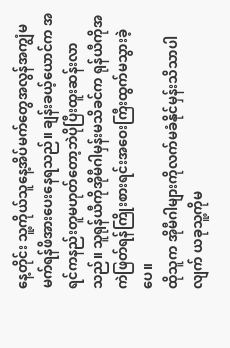နေ့တိုင်း သူ့ကိုယ်သူနေ့အိပ်မက်တွေအလွန်အကျွံမမက်ရန်ဖိအားပေးနေရသည်။ ချန်းခယ့်ယောင်က အရင်ကနည်းတူမဟုတ်တော့ဘဲပိုပြီးထူးဆန်းလာသည်။ သူရုန်ယီကိုအိုမီဂါမှန်းမသိခင်က ရုန်ယီကိုအကဲဖြတ်ရန်ကြိုးစားရင်းအဝေးကြီးထွက်မသွားခဲ့ပေ။
ထိုသူက အိုမီဂါများကိုလက်မခံနိုင်မှန်းသိသာပါလျက် ယခုသူ့ကိုမ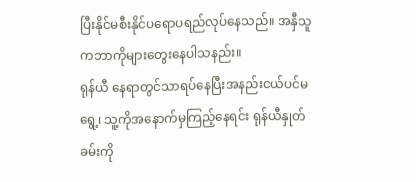ပြီးနိုင်မစီးနိုင်ပရောပရည်လုပ်နေသည်။ အနှီသူကဘာကိုများတွေးနေပါသနည်း။
ရုန်ယီ နေရာတွင်သာရပ်နေပြီးအနည်းငယ်ပင်မရွေ့၊ သူ့ကိုအနောက်မှကြည့်နေရင်း ရုန်ယီနှုတ်ခမ်းကို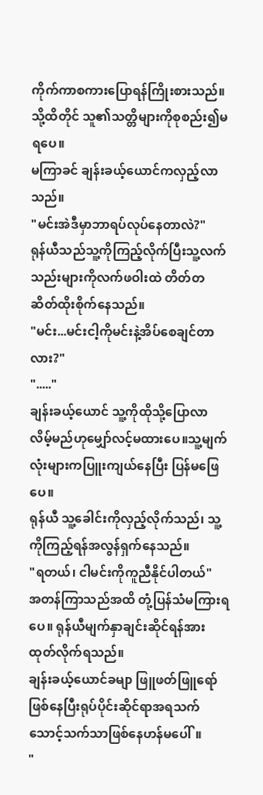ကိုက်ကာစကားပြောရန်ကြိုးစားသည်။ သို့ထိတိုင် သူ၏သတ္တိများကိုစုစည်း၍မရပေ။
မကြာခင် ချန်းခယ့်ယောင်ကလှည့်လာသည်။
"မင်းအဲဒီမှာဘာရပ်လုပ်နေတာလဲ?"
ရုန်ယီသည်သူ့ကိုကြည့်လိုက်ပြီးသူ့လက်သည်းများကိုလက်ဖဝါးထဲ တိတ်တဆိတ်ထိုးစိုက်နေသည်။
"မင်း...မင်းငါ့ကိုမင်းနဲ့အိပ်စေချင်တာလား?"
"....."
ချန်းခယ့်ယောင် သူ့ကိုထိုသို့ပြောလာလိမ့်မည်ဟုမျှော်လင့်မထားပေ။သူ့မျက်လုံးများကပြူးကျယ်နေပြီး ပြန်မဖြေပေ။
ရုန်ယီ သူ့ခေါင်းကိုလှည့်လိုက်သည်၊ သူ့ကိုကြည့်ရန်အလွန်ရှက်နေသည်။
"ရတယ်၊ ငါမင်းကိုကူညီနိုင်ပါတယ်"
အတန်ကြာသည်အထိ တုံ့ပြန်သံမကြားရပေ။ ရုန်ယီမျက်နှာချင်းဆိုင်ရန်အားထုတ်လိုက်ရသည်။
ချန်းခယ့်ယောင်ခမျာ ဖြူဖတ်ဖြူရော်ဖြစ်နေပြီးရုပ်ပိုင်းဆိုင်ရာအရသက်သောင့်သက်သာဖြစ်နေဟန်မပေါ်။
"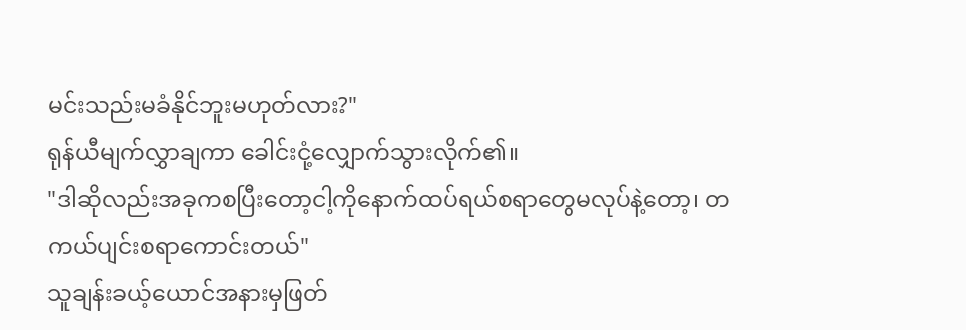မင်းသည်းမခံနိုင်ဘူးမဟုတ်လား?"
ရုန်ယီမျက်လွှာချကာ ခေါင်းငုံ့လျှောက်သွားလိုက်၏။
"ဒါဆိုလည်းအခုကစပြီးတော့ငါ့ကိုနောက်ထပ်ရယ်စရာတွေမလုပ်နဲ့တော့၊ တကယ်ပျင်းစရာကောင်းတယ်"
သူချန်းခယ့်ယောင်အနားမှဖြတ်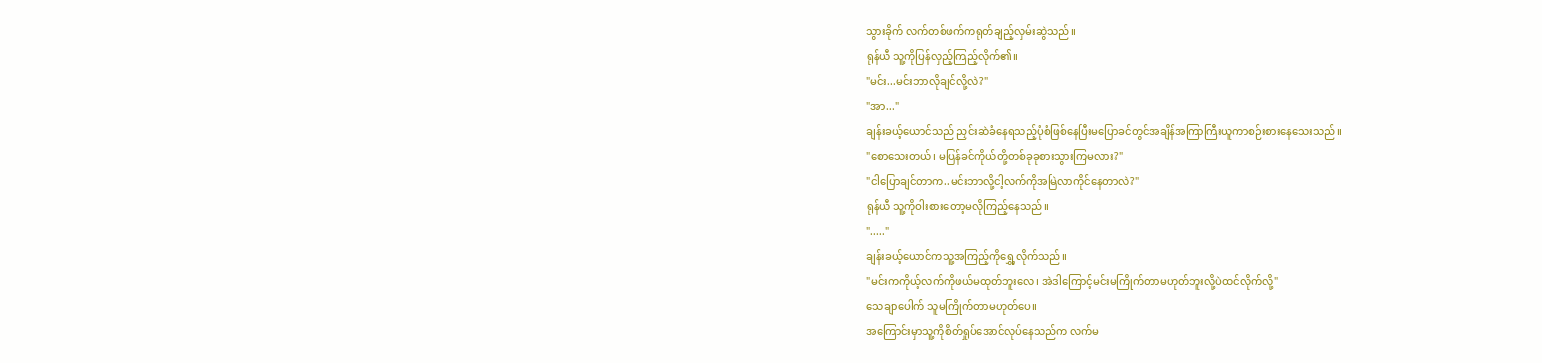သွားခိုက် လက်တစ်ဖက်ကရုတ်ချည့်လှမ်းဆွဲသည်။
ရုန်ယီ သူ့ကိုပြန်လှည့်ကြည့်လိုက်၏။
"မင်း...မင်းဘာလိုချင်လို့လဲ?"
"အာ..."
ချန်းခယ့်ယောင်သည် ညှင်းဆဲခံနေရသည့်ပုံစံဖြစ်နေပြီးမပြောခင်တွင်အချိန်အကြာကြီးယူကာစဉ်းစားနေသေးသည်။
"စောသေးတယ်၊ မပြန်ခင်ကိုယ်တို့တစ်ခုခုစားသွားကြမလား?"
"ငါပြောချင်တာက..မင်းဘာလို့ငါ့လက်ကိုအမြဲလာကိုင်နေတာလဲ?"
ရုန်ယီ သူ့ကိုဝါးစားတော့မလိုကြည့်နေသည်။
"....."
ချန်းခယ့်ယောင်ကသူ့အကြည့်ကိုရွှေ့လိုက်သည်။
"မင်းကကိုယ့်လက်ကိုဖယ်မထုတ်ဘူးလေ၊ အဲဒါကြောင့်မင်းမကြိုက်တာမဟုတ်ဘူးလို့ပဲထင်လိုက်လို့"
သေချာပေါက် သူမကြိုက်တာမဟုတ်ပေ။
အကြောင်းမှာသူ့ကိုစိတ်ရှုပ်အောင်လုပ်နေသည်က လက်မ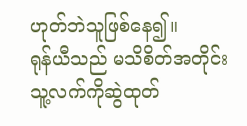ဟုတ်ဘဲသူဖြစ်နေ၍။
ရုန်ယီသည် မသိစိတ်အတိုင်းသူ့လက်ကိုဆွဲထုတ်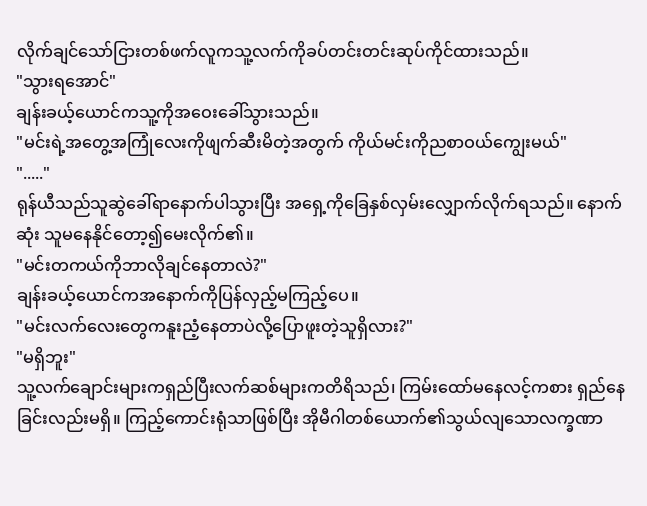လိုက်ချင်သော်ငြားတစ်ဖက်လူကသူ့လက်ကိုခပ်တင်းတင်းဆုပ်ကိုင်ထားသည်။
"သွားရအောင်"
ချန်းခယ့်ယောင်ကသူ့ကိုအဝေးခေါ်သွားသည်။
"မင်းရဲ့အတွေ့အကြုံလေးကိုဖျက်ဆီးမိတဲ့အတွက် ကိုယ်မင်းကိုညစာဝယ်ကျွေးမယ်"
"....."
ရုန်ယီသည်သူဆွဲခေါ်ရာနောက်ပါသွားပြီး အရှေ့ကိုခြေနှစ်လှမ်းလျှောက်လိုက်ရသည်။ နောက်ဆုံး သူမနေနိုင်တော့၍မေးလိုက်၏။
"မင်းတကယ်ကိုဘာလိုချင်နေတာလဲ?"
ချန်းခယ့်ယောင်ကအနောက်ကိုပြန်လှည့်မကြည့်ပေ။
"မင်းလက်လေးတွေကနူးညံ့နေတာပဲလို့ပြောဖူးတဲ့သူရှိလား?"
"မရှိဘူး"
သူ့လက်ချောင်းများကရှည်ပြီးလက်ဆစ်များကတိရိသည်၊ ကြမ်းထော်မနေလင့်ကစား ရှည်နေခြင်းလည်းမရှိ။ ကြည့်ကောင်းရုံသာဖြစ်ပြီး အိုမီဂါတစ်ယောက်၏သွယ်လျသောလက္ခဏာ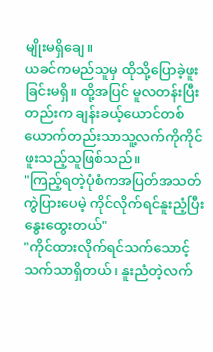မျိုးမရှိချေ။
ယခင်ကမည်သူမှ ထိုသို့ပြောခဲ့ဖူးခြင်းမရှိ။ ထို့အပြင် မူလတန်းပြီးတည်းက ချန်းခယ့်ယောင်တစ်ယောက်တည်းသာသူ့လက်ကိုကိုင်ဖူးသည့်သူဖြစ်သည်။
"ကြည့်ရတဲ့ပုံစံကအပြတ်အသတ်ကွဲပြားပေမဲ့ ကိုင်လိုက်ရင်နူးညံ့ပြီးနွေးထွေးတယ်"
"ကိုင်ထားလိုက်ရင်သက်သောင့်သက်သာရှိတယ်၊ နူးညံတဲ့လက်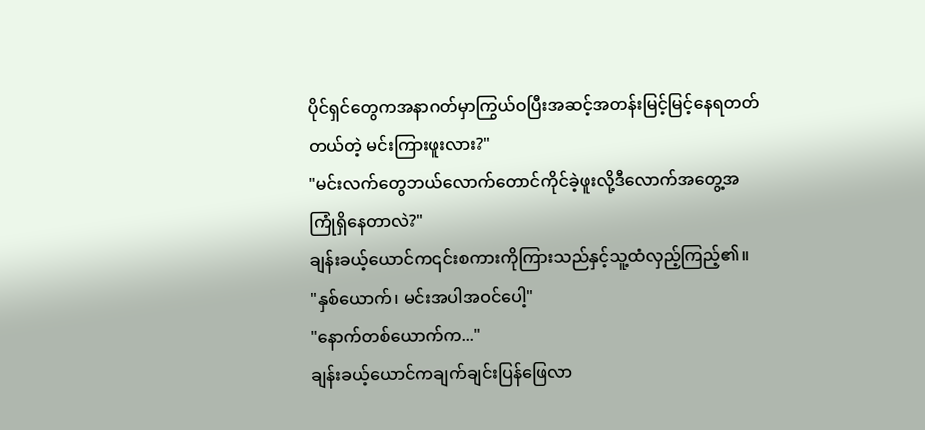ပိုင်ရှင်တွေကအနာဂတ်မှာကြွယ်ဝပြီးအဆင့်အတန်းမြင့်မြင့်နေရတတ်တယ်တဲ့ မင်းကြားဖူးလား?"
"မင်းလက်တွေဘယ်လောက်တောင်ကိုင်ခဲ့ဖူးလို့ဒီလောက်အတွေ့အကြုံရှိနေတာလဲ?"
ချန်းခယ့်ယောင်က၎င်းစကားကိုကြားသည်နှင့်သူ့ထံလှည့်ကြည့်၏။
"နှစ်ယောက်၊ မင်းအပါအဝင်ပေါ့"
"နောက်တစ်ယောက်က..."
ချန်းခယ့်ယောင်ကချက်ချင်းပြန်ဖြေလာ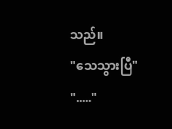သည်။
"သေသွားပြီ"
"....."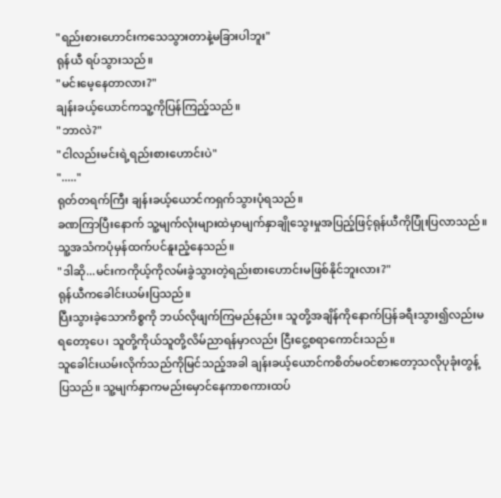"ရည်းစားဟောင်းကသေသွားတာနဲ့မခြားပါဘူး"
ရုန်ယီ ရပ်သွားသည်။
"မင်းမေ့နေတာလား?"
ချန်းခယ့်ယောင်ကသူ့ကိုပြန်ကြည့်သည်။
"ဘာလဲ?"
"ငါလည်းမင်းရဲ့ရည်းစားဟောင်းပဲ"
"....."
ရုတ်တရက်ကြီး ချန်းခယ့်ယောင်ကရှက်သွားပုံရသည်။
ခဏကြာပြီးနောက် သူ့မျက်လုံးများထဲမှာမျက်နှာချိုသွေးမှုအပြည့်ဖြင့်ရုန်ယီကိုပြုံးပြလာသည်။ သူ့အသံကပုံမှန်ထက်ပင်နူးညံ့နေသည်။
"ဒါဆို...မင်းကကိုယ့်ကိုလမ်းခွဲသွားတဲ့ရည်းစားဟောင်းမဖြစ်နိုင်ဘူးလား?"
ရုန်ယီကခေါင်းယမ်းပြသည်။
ပြီးသွားခဲ့သောကိစ္စကို ဘယ်လိုဖျက်ကြမည်နည်း။ သူတို့အချိန်ကိုနောက်ပြန်ခရီးသွား၍လည်းမရတော့ပေ၊ သူတို့ကိုယ်သူတို့လိမ်ညာရန်မှာလည်း ငြီးငွေ့စရာကောင်းသည်။
သူခေါင်းယမ်းလိုက်သည်ကိုမြင်သည့်အခါ ချန်းခယ့်ယောင်ကစိတ်မဝင်စားတော့သလိုပုခုံးတွန့်ပြသည်။ သူ့မျက်နှာကမည်းမှောင်နေကာစကားထပ်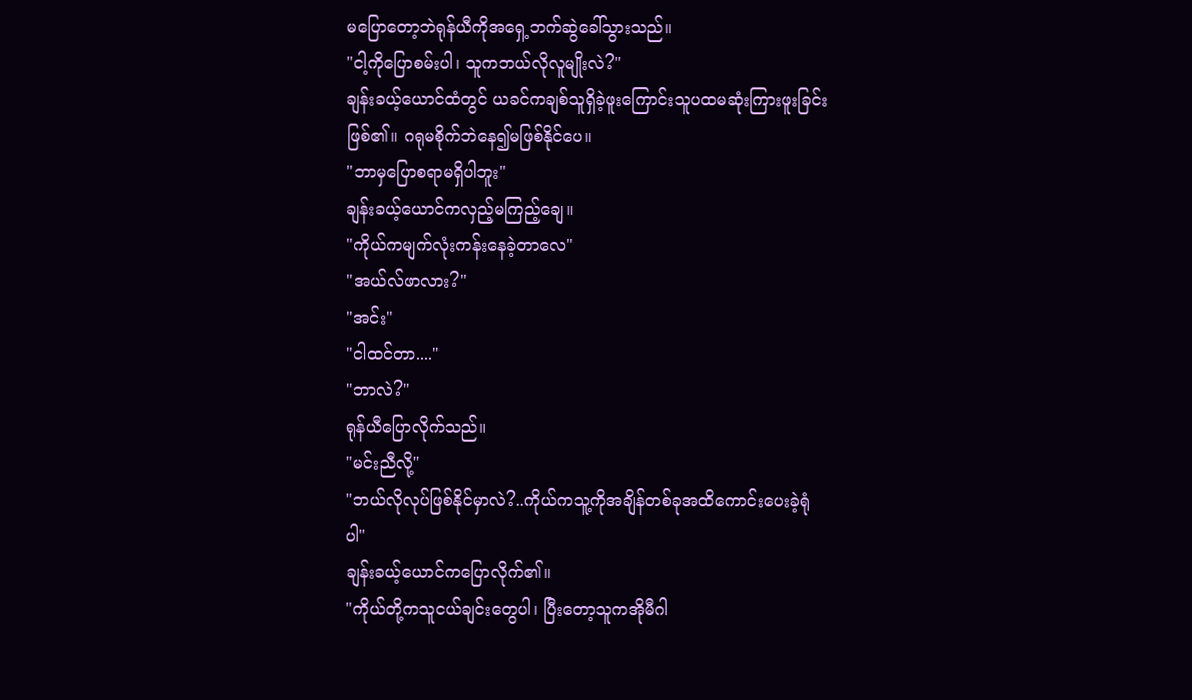မပြောတော့ဘဲရုန်ယီကိုအရှေ့ဘက်ဆွဲခေါ်သွားသည်။
"ငါ့ကိုပြောစမ်းပါ၊ သူကဘယ်လိုလူမျိုးလဲ?"
ချန်းခယ့်ယောင်ထံတွင် ယခင်ကချစ်သူရှိခဲ့ဖူးကြောင်းသူပထမဆုံးကြားဖူးခြင်းဖြစ်၏။ ဂရုမစိုက်ဘဲနေ၍မဖြစ်နိုင်ပေ။
"ဘာမှပြောစရာမရှိပါဘူး"
ချန်းခယ့်ယောင်ကလှည့်မကြည့်ချေ။
"ကိုယ်ကမျက်လုံးကန်းနေခဲ့တာလေ"
"အယ်လ်ဖာလား?"
"အင်း"
"ငါထင်တာ...."
"ဘာလဲ?"
ရုန်ယီပြောလိုက်သည်။
"မင်းညီလို့"
"ဘယ်လိုလုပ်ဖြစ်နိုင်မှာလဲ?..ကိုယ်ကသူ့ကိုအချိန်တစ်ခုအထိကောင်းပေးခဲ့ရုံပါ"
ချန်းခယ့်ယောင်ကပြောလိုက်၏။
"ကိုယ်တို့ကသူငယ်ချင်းတွေပါ၊ ပြီးတော့သူကအိုမီဂါ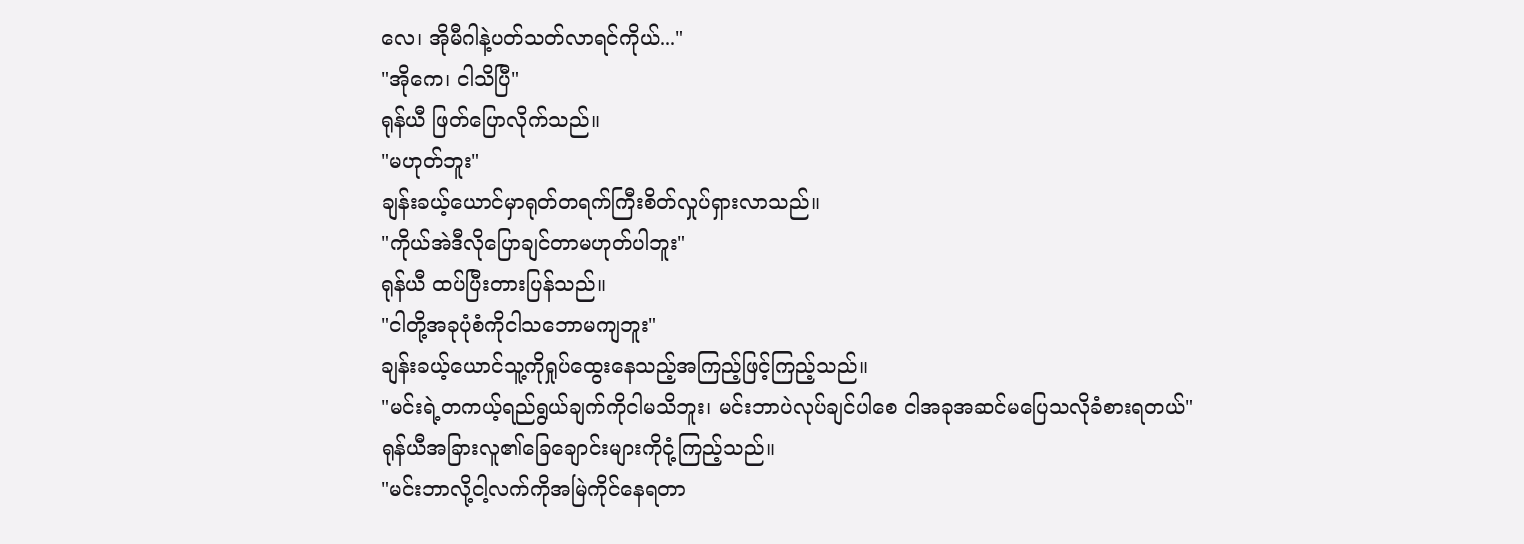လေ၊ အိုမီဂါနဲ့ပတ်သတ်လာရင်ကိုယ်..."
"အိုကေ၊ ငါသိပြီ"
ရုန်ယီ ဖြတ်ပြောလိုက်သည်။
"မဟုတ်ဘူး"
ချန်းခယ့်ယောင်မှာရုတ်တရက်ကြီးစိတ်လှုပ်ရှားလာသည်။
"ကိုယ်အဲဒီလိုပြောချင်တာမဟုတ်ပါဘူး"
ရုန်ယီ ထပ်ပြီးတားပြန်သည်။
"ငါတို့အခုပုံစံကိုငါသဘောမကျဘူး"
ချန်းခယ့်ယောင်သူ့ကိုရှုပ်ထွေးနေသည့်အကြည့်ဖြင့်ကြည့်သည်။
"မင်းရဲ့တကယ့်ရည်ရွယ်ချက်ကိုငါမသိဘူး၊ မင်းဘာပဲလုပ်ချင်ပါစေ ငါအခုအဆင်မပြေသလိုခံစားရတယ်"
ရုန်ယီအခြားလူ၏ခြေချောင်းများကိုငုံ့ကြည့်သည်။
"မင်းဘာလို့ငါ့လက်ကိုအမြဲကိုင်နေရတာ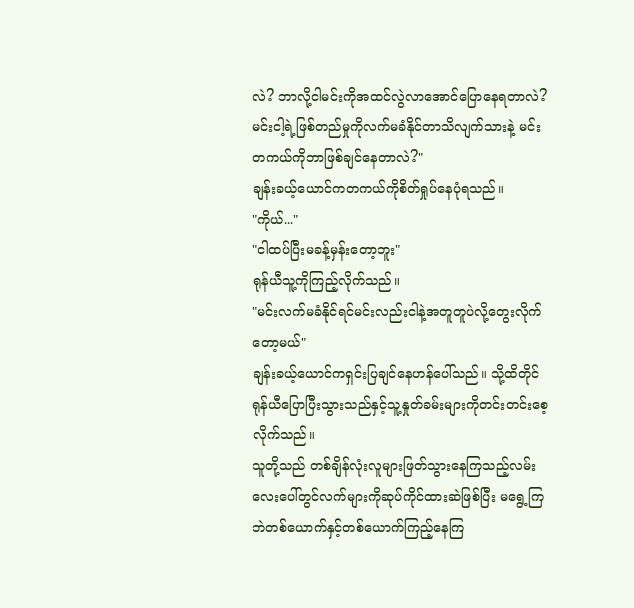လဲ? ဘာလို့ငါမင်းကိုအထင်လွဲလာအောင်ပြောနေရတာလဲ? မင်းငါ့ရဲ့ဖြစ်တည်မှုကိုလက်မခံနိုင်တာသိလျက်သားနဲ့ မင်းတကယ်ကိုဘာဖြစ်ချင်နေတာလဲ?"
ချန်းခယ့်ယောင်ကတကယ်ကိုစိတ်ရှုပ်နေပုံရသည်။
"ကိုယ်..."
"ငါထပ်ပြီးမခန့်မှန်းတော့ဘူး"
ရုန်ယီသူ့ကိုကြည့်လိုက်သည်။
"မင်းလက်မခံနိုင်ရင်မင်းလည်းငါနဲ့အတူတူပဲလို့တွေးလိုက်တော့မယ်"
ချန်းခယ့်ယောင်ကရှင်းပြချင်နေဟန်ပေါ်သည်။ သို့ထိတိုင် ရုန်ယီပြောပြီးသွားသည်နှင့်သူ့နှုတ်ခမ်းများကိုတင်းတင်းစေ့လိုက်သည်။
သူတို့သည် တစ်ချိန်လုံးလူများဖြတ်သွားနေကြသည့်လမ်းလေးပေါ်တွင်လက်များကိုဆုပ်ကိုင်ထားဆဲဖြစ်ပြီး မရွေ့ကြဘဲတစ်ယောက်နှင့်တစ်ယောက်ကြည့်နေကြ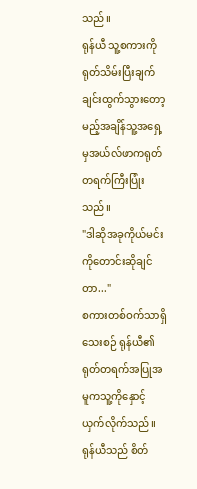သည်။
ရုန်ယီ သူ့စကားကိုရုတ်သိမ်းပြီးချက်ချင်းထွက်သွားတော့မည့်အချိန်သူ့အရှေ့မှအယ်လ်ဖာကရုတ်တရက်ကြီးပြုံးသည်။
"ဒါဆိုအခုကိုယ်မင်းကိုတောင်းဆိုချင်တာ..."
စကားတစ်ဝက်သာရှိသေးစဉ် ရုန်ယီ၏ရုတ်တရက်အပြုအမူကသူ့ကိုနှောင့်ယှက်လိုက်သည်။
ရုန်ယီသည် စိတ်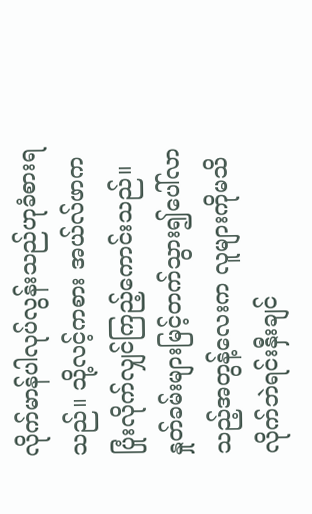လိုက်မာန်ပါလုပ်လွန်းသည်ဟုခံစားရသည်။ သို့လင့်ကစား အယ်လ်ဖာကပြုံးလိုက်လျှင်ကြည့်ကောင်းသည်။ နှုတ်ခမ်းများမြင့်တက်သွား၍ပေါ်လာသည့်အတွန့်လေးက လူများကိုမသိလိုက်ဘဲရင်းနှီးချင်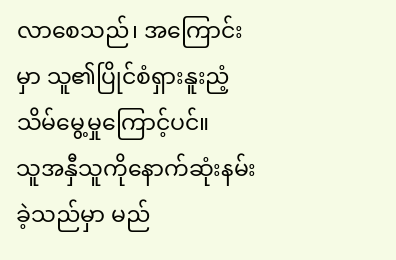လာစေသည်၊ အကြောင်းမှာ သူ၏ပြိုင်စံရှားနူးညံ့သိမ်မွေ့မှုကြောင့်ပင်။
သူအနှီသူကိုနောက်ဆုံးနမ်းခဲ့သည်မှာ မည်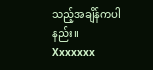သည့်အချိန်ကပါနည်း။
Xxxxxxx